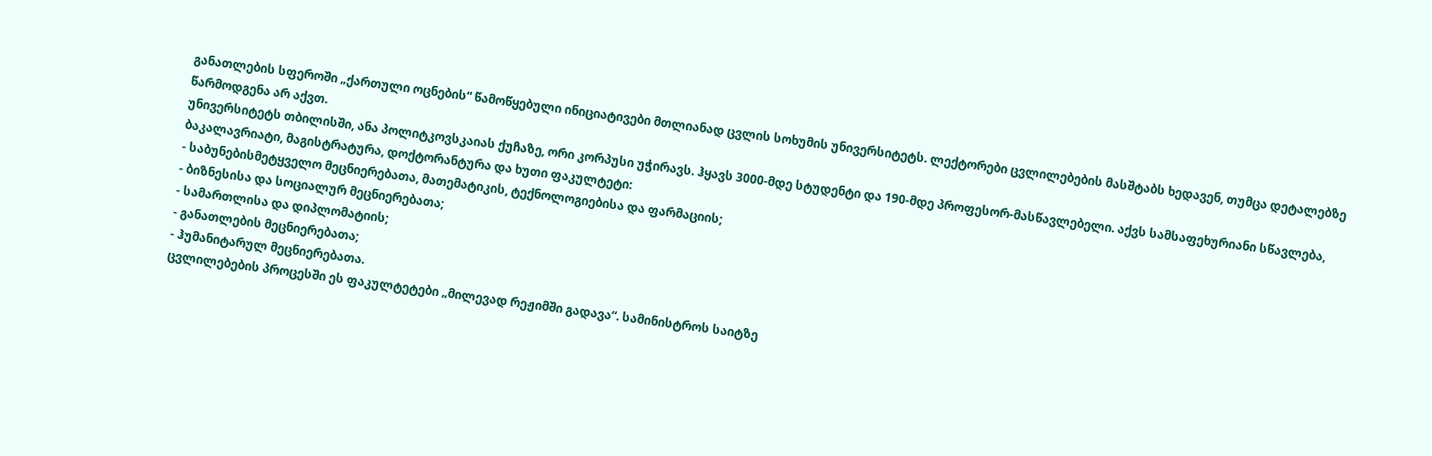განათლების სფეროში „ქართული ოცნების“ წამოწყებული ინიციატივები მთლიანად ცვლის სოხუმის უნივერსიტეტს. ლექტორები ცვლილებების მასშტაბს ხედავენ, თუმცა დეტალებზე წარმოდგენა არ აქვთ.
უნივერსიტეტს თბილისში, ანა პოლიტკოვსკაიას ქუჩაზე, ორი კორპუსი უჭირავს. ჰყავს 3000-მდე სტუდენტი და 190-მდე პროფესორ-მასწავლებელი. აქვს სამსაფეხურიანი სწავლება, ბაკალავრიატი, მაგისტრატურა, დოქტორანტურა და ხუთი ფაკულტეტი:
- საბუნებისმეტყველო მეცნიერებათა, მათემატიკის, ტექნოლოგიებისა და ფარმაციის;
- ბიზნესისა და სოციალურ მეცნიერებათა;
- სამართლისა და დიპლომატიის;
- განათლების მეცნიერებათა;
- ჰუმანიტარულ მეცნიერებათა.
ცვლილებების პროცესში ეს ფაკულტეტები „მილევად რეჟიმში გადავა“. სამინისტროს საიტზე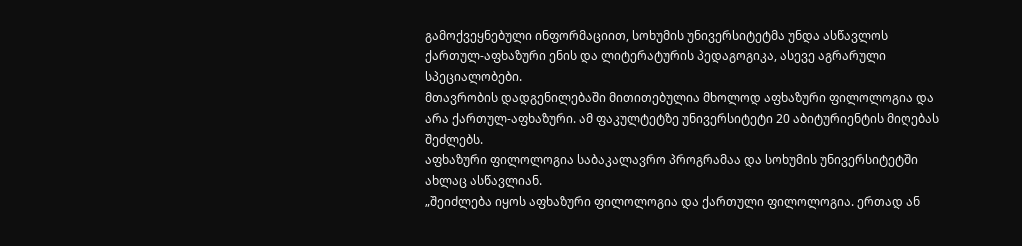გამოქვეყნებული ინფორმაციით, სოხუმის უნივერსიტეტმა უნდა ასწავლოს ქართულ-აფხაზური ენის და ლიტერატურის პედაგოგიკა, ასევე აგრარული სპეციალობები.
მთავრობის დადგენილებაში მითითებულია მხოლოდ აფხაზური ფილოლოგია და არა ქართულ-აფხაზური. ამ ფაკულტეტზე უნივერსიტეტი 20 აბიტურიენტის მიღებას შეძლებს.
აფხაზური ფილოლოგია საბაკალავრო პროგრამაა და სოხუმის უნივერსიტეტში ახლაც ასწავლიან.
„შეიძლება იყოს აფხაზური ფილოლოგია და ქართული ფილოლოგია. ერთად ან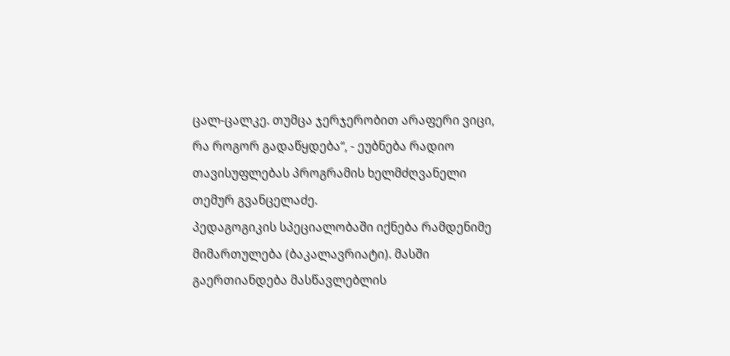ცალ-ცალკე. თუმცა ჯერჯერობით არაფერი ვიცი, რა როგორ გადაწყდება“, - ეუბნება რადიო თავისუფლებას პროგრამის ხელმძღვანელი თემურ გვანცელაძე.
პედაგოგიკის სპეციალობაში იქნება რამდენიმე მიმართულება (ბაკალავრიატი). მასში გაერთიანდება მასწავლებლის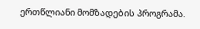ერთწლიანი მომზადების პროგრამა.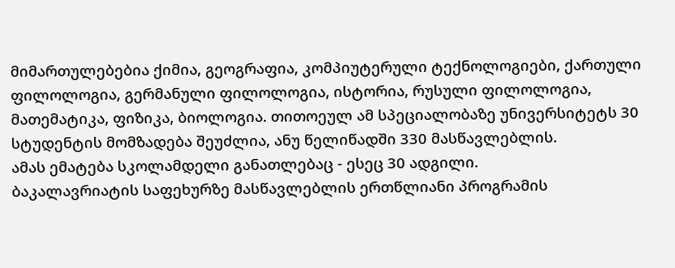მიმართულებებია ქიმია, გეოგრაფია, კომპიუტერული ტექნოლოგიები, ქართული ფილოლოგია, გერმანული ფილოლოგია, ისტორია, რუსული ფილოლოგია, მათემატიკა, ფიზიკა, ბიოლოგია. თითოეულ ამ სპეციალობაზე უნივერსიტეტს 30 სტუდენტის მომზადება შეუძლია, ანუ წელიწადში 330 მასწავლებლის.
ამას ემატება სკოლამდელი განათლებაც - ესეც 30 ადგილი.
ბაკალავრიატის საფეხურზე მასწავლებლის ერთწლიანი პროგრამის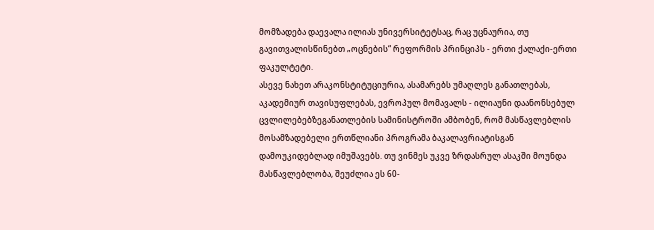მომზადება დაევალა ილიას უნივერსიტეტსაც, რაც უცნაურია, თუ გავითვალისწინებთ „ოცნების“ რეფორმის პრინციპს - ერთი ქალაქი-ერთი ფაკულტეტი.
ასევე ნახეთ არაკონსტიტუციურია, ასამარებს უმაღლეს განათლებას, აკადემიურ თავისუფლებას, ევროპულ მომავალს - ილიაუნი დაანონსებულ ცვლილებებზეგანათლების სამინისტროში ამბობენ, რომ მასწავლებლის მოსამზადებელი ერთწლიანი პროგრამა ბაკალავრიატისგან დამოუკიდებლად იმუშავებს. თუ ვინმეს უკვე ზრდასრულ ასაკში მოუნდა მასწავლებლობა, შეუძლია ეს 60-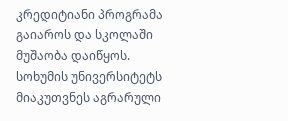კრედიტიანი პროგრამა გაიაროს და სკოლაში მუშაობა დაიწყოს.
სოხუმის უნივერსიტეტს მიაკუთვნეს აგრარული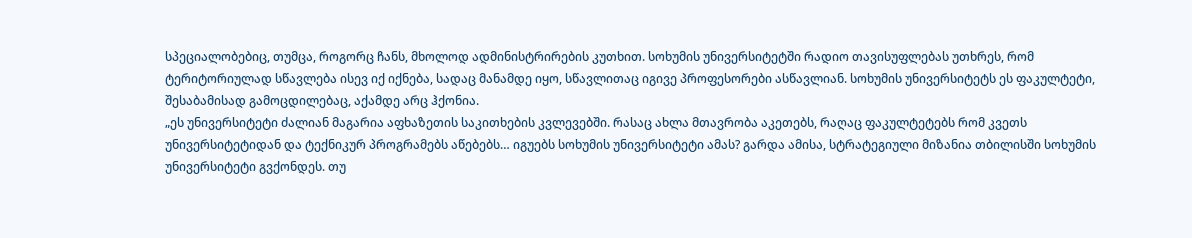სპეციალობებიც, თუმცა, როგორც ჩანს, მხოლოდ ადმინისტრირების კუთხით. სოხუმის უნივერსიტეტში რადიო თავისუფლებას უთხრეს, რომ ტერიტორიულად სწავლება ისევ იქ იქნება, სადაც მანამდე იყო, სწავლითაც იგივე პროფესორები ასწავლიან. სოხუმის უნივერსიტეტს ეს ფაკულტეტი, შესაბამისად გამოცდილებაც, აქამდე არც ჰქონია.
„ეს უნივერსიტეტი ძალიან მაგარია აფხაზეთის საკითხების კვლევებში. რასაც ახლა მთავრობა აკეთებს, რაღაც ფაკულტეტებს რომ კვეთს უნივერსიტეტიდან და ტექნიკურ პროგრამებს აწებებს… იგუებს სოხუმის უნივერსიტეტი ამას? გარდა ამისა, სტრატეგიული მიზანია თბილისში სოხუმის უნივერსიტეტი გვქონდეს. თუ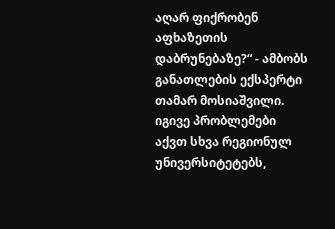აღარ ფიქრობენ აფხაზეთის დაბრუნებაზე?“ - ამბობს განათლების ექსპერტი თამარ მოსიაშვილი.
იგივე პრობლემები აქვთ სხვა რეგიონულ უნივერსიტეტებს,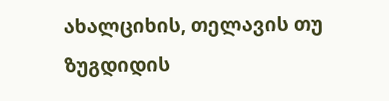ახალციხის, თელავის თუ ზუგდიდის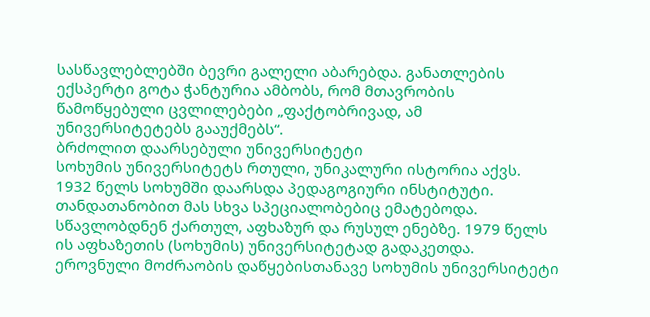სასწავლებლებში ბევრი გალელი აბარებდა. განათლების ექსპერტი გოტა ჭანტურია ამბობს, რომ მთავრობის წამოწყებული ცვლილებები „ფაქტობრივად, ამ უნივერსიტეტებს გააუქმებს“.
ბრძოლით დაარსებული უნივერსიტეტი
სოხუმის უნივერსიტეტს რთული, უნიკალური ისტორია აქვს. 1932 წელს სოხუმში დაარსდა პედაგოგიური ინსტიტუტი. თანდათანობით მას სხვა სპეციალობებიც ემატებოდა. სწავლობდნენ ქართულ, აფხაზურ და რუსულ ენებზე. 1979 წელს ის აფხაზეთის (სოხუმის) უნივერსიტეტად გადაკეთდა.
ეროვნული მოძრაობის დაწყებისთანავე სოხუმის უნივერსიტეტი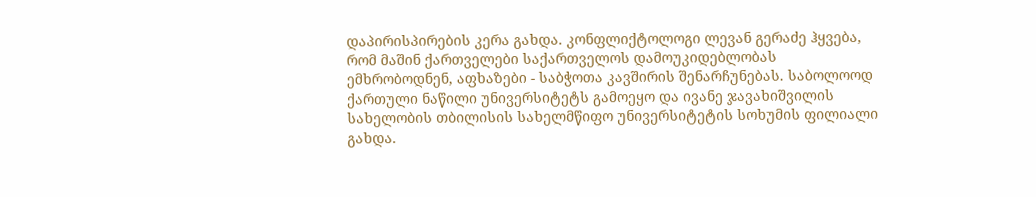დაპირისპირების კერა გახდა. კონფლიქტოლოგი ლევან გერაძე ჰყვება, რომ მაშინ ქართველები საქართველოს დამოუკიდებლობას ემხრობოდნენ, აფხაზები - საბჭოთა კავშირის შენარჩუნებას. საბოლოოდ ქართული ნაწილი უნივერსიტეტს გამოეყო და ივანე ჯავახიშვილის სახელობის თბილისის სახელმწიფო უნივერსიტეტის სოხუმის ფილიალი გახდა.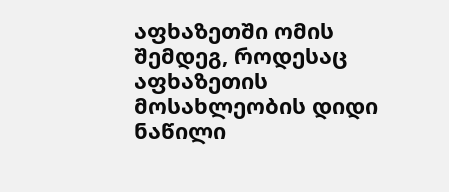აფხაზეთში ომის შემდეგ, როდესაც აფხაზეთის მოსახლეობის დიდი ნაწილი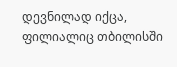დევნილად იქცა, ფილიალიც თბილისში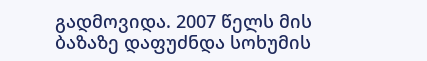გადმოვიდა. 2007 წელს მის ბაზაზე დაფუძნდა სოხუმის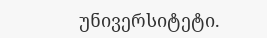უნივერსიტეტი.